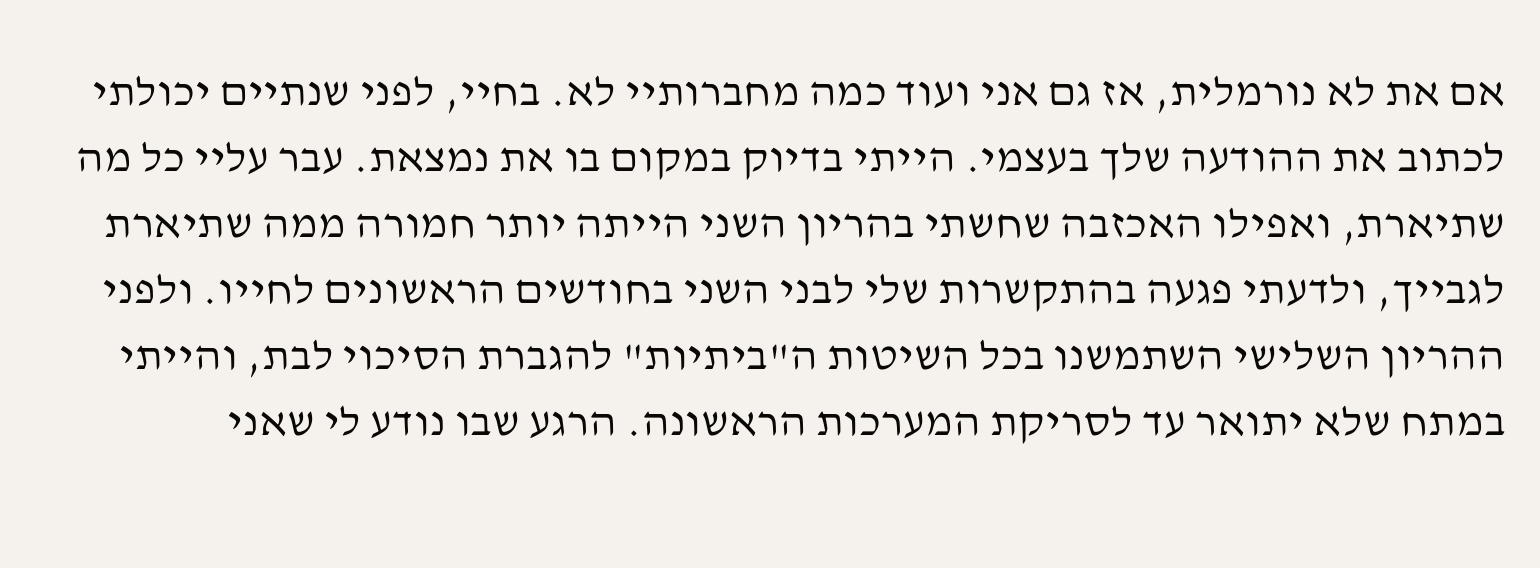אם את לא נורמלית, אז גם אני ועוד כמה מחברותיי לא. בחיי, לפני שנתיים יכולתי לכתוב את ההודעה שלך בעצמי. הייתי בדיוק במקום בו את נמצאת. עבר עליי כל מה שתיארת, ואפילו האכזבה שחשתי בהריון השני הייתה יותר חמורה ממה שתיארת לגבייך, ולדעתי פגעה בהתקשרות שלי לבני השני בחודשים הראשונים לחייו. ולפני ההריון השלישי השתמשנו בכל השיטות ה"ביתיות" להגברת הסיכוי לבת, והייתי במתח שלא יתואר עד לסריקת המערכות הראשונה. הרגע שבו נודע לי שאני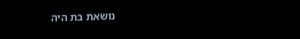נושאת בת היה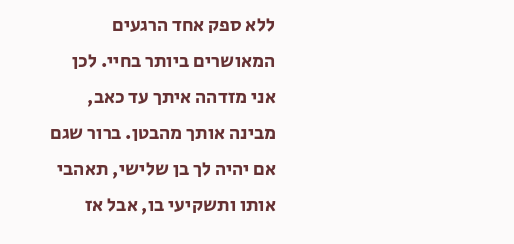ללא ספק אחד הרגעים המאושרים ביותר בחיי. לכן אני מזדהה איתך עד כאב, מבינה אותך מהבטן. ברור שגם אם יהיה לך בן שלישי, תאהבי אותו ותשקיעי בו, אבל אז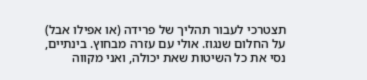תצטרכי לעבור תהליך של פרידה (או אפילו אבל) על החלום שנגוז. אולי עם עזרה מבחוץ. בינתיים, נסי את כל השיטות שאת יכולה, ואני מקווה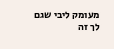מעומק ליבי שגם לך זה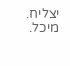יצליח. מיכל.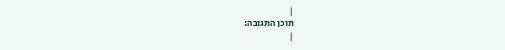|
תוכן התגובה:
|